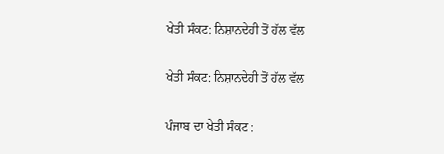ਖੇਤੀ ਸੰਕਟ: ਨਿਸ਼ਾਨਦੇਹੀ ਤੋਂ ਹੱਲ ਵੱਲ

ਖੇਤੀ ਸੰਕਟ: ਨਿਸ਼ਾਨਦੇਹੀ ਤੋਂ ਹੱਲ ਵੱਲ

ਪੰਜਾਬ ਦਾ ਖੇਤੀ ਸੰਕਟ :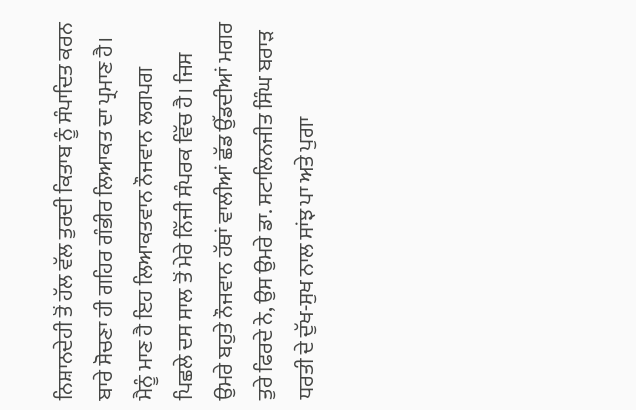ਨਿਸ਼ਾਨਦੇਹੀ ਤੋਂ ਹੱਲ ਵੱਲ ਤੁਰਦੀ ਕਿਤਾਬ ਨੂੰ ਸੰਪਾਦਿਤ ਕਰਨ ਬਾਰੇ ਸੋਚਣਾ ਹੀ ਗਹਿਰ ਗੰਭੀਰ ਲਿਆਕਤ ਦਾ ਪ੍ਰਮਾਣ ਹੈ। ਮੈਨੂੰ ਮਾਣ ਹੈ ਇਹ ਲਿਆਕਤਵਾਨ ਨੌਜਵਾਨ ਲਗਪਗ ਪਿਛਲੇ ਦਸ ਸਾਲ ਤੋਂ ਮੇਰੇ ਨਿੱਜੀ ਸੰਪਰਕ ਵਿੱਚ ਹੈ। ਜਿਸ ਉਮਰੇ ਬਹੁਤੇ ਨੌਜਵਾਨ ਹੱਥਾਂ ਵਾਲੀਆਂ ਛੱਡ ਉੱਡਦੀਆਂ ਮਗਰ ਤੁਰੇ ਫਿਰਦੇ ਨੇ, ਉਸ ਉਮਰੇ ਡਾ. ਸਟਾਲਿਨਜੀਤ ਸਿੰਘ ਬਰਾੜ ਧਰਤੀ ਦੇ ਦੁੱਖ-ਸੁਖ ਨਾਲ ਸਾਂਝ ਪਾ ਅਤੇ ਪੁਗਾ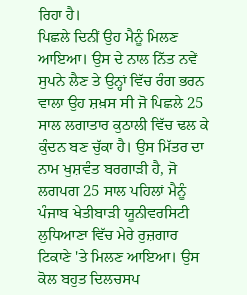ਰਿਹਾ ਹੈ।
ਪਿਛਲੇ ਦਿਨੀਂ ਉਹ ਮੈਨੂੰ ਮਿਲਣ ਆਇਆ। ਉਸ ਦੇ ਨਾਲ ਨਿੱਤ ਨਵੇਂ ਸੁਪਨੇ ਲੈਣ ਤੇ ਉਨ੍ਹਾਂ ਵਿੱਚ ਰੰਗ ਭਰਨ ਵਾਲਾ ਉਹ ਸ਼ਖ਼ਸ ਸੀ ਜੋ ਪਿਛਲੇ 25 ਸਾਲ ਲਗਾਤਾਰ ਕੁਠਾਲੀ ਵਿੱਚ ਢਲ ਕੇ ਕੁੰਦਨ ਬਣ ਚੁੱਕਾ ਹੈ। ਉਸ ਮਿੱਤਰ ਦਾ ਨਾਮ ਖੁਸ਼ਵੰਤ ਬਰਗਾੜੀ ਹੈ, ਜੋ ਲਗਪਗ 25 ਸਾਲ ਪਹਿਲਾਂ ਮੈਨੂੰ ਪੰਜਾਬ ਖੇਤੀਬਾੜੀ ਯੂਨੀਵਰਸਿਟੀ ਲੁਧਿਆਣਾ ਵਿੱਚ ਮੇਰੇ ਰੁਜ਼ਗਾਰ ਟਿਕਾਣੇ 'ਤੇ ਮਿਲਣ ਆਇਆ। ਉਸ ਕੋਲ ਬਹੁਤ ਦਿਲਚਸਪ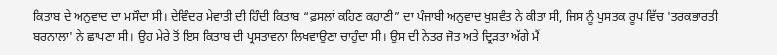ਕਿਤਾਬ ਦੇ ਅਨੁਵਾਦ ਦਾ ਮਸੌਦਾ ਸੀ। ਦੇਵਿੰਦਰ ਮੇਵਾਤੀ ਦੀ ਹਿੰਦੀ ਕਿਤਾਬ “ਫ਼ਸਲਾਂ ਕਹਿਣ ਕਹਾਣੀ” ਦਾ ਪੰਜਾਬੀ ਅਨੁਵਾਦ ਖੁਸ਼ਵੰਤ ਨੇ ਕੀਤਾ ਸੀ, ਜਿਸ ਨੂੰ ਪੁਸਤਕ ਰੂਪ ਵਿੱਚ 'ਤਰਕਭਾਰਤੀ ਬਰਨਾਲਾ' ਨੇ ਛਾਪਣਾ ਸੀ। ਉਹ ਮੇਰੇ ਤੋਂ ਇਸ ਕਿਤਾਬ ਦੀ ਪ੍ਰਸਤਾਵਨਾ ਲਿਖਵਾਉਣਾ ਚਾਹੁੰਦਾ ਸੀ। ਉਸ ਦੀ ਨੇਤਰ ਜੋਤ ਅਤੇ ਦ੍ਰਿੜਤਾ ਅੱਗੇ ਮੈਂ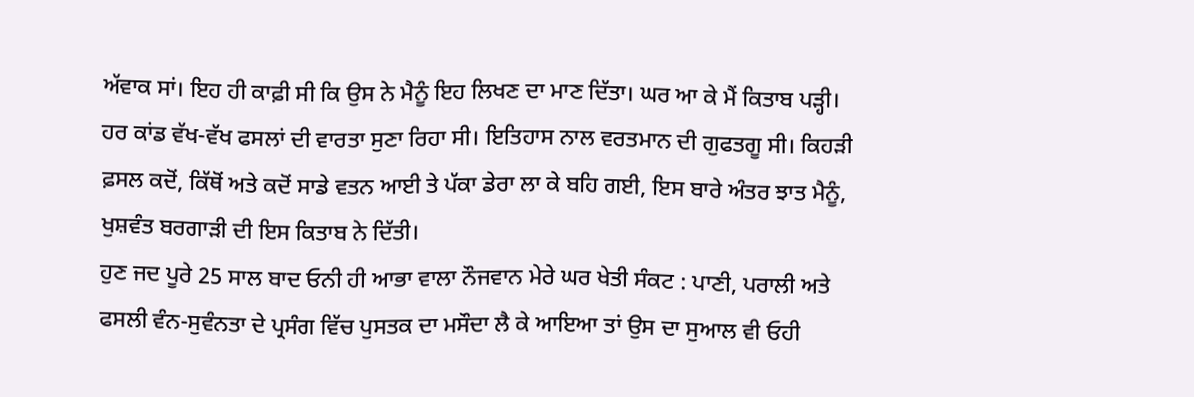ਅੱਵਾਕ ਸਾਂ। ਇਹ ਹੀ ਕਾਫ਼ੀ ਸੀ ਕਿ ਉਸ ਨੇ ਮੈਨੂੰ ਇਹ ਲਿਖਣ ਦਾ ਮਾਣ ਦਿੱਤਾ। ਘਰ ਆ ਕੇ ਮੈਂ ਕਿਤਾਬ ਪੜ੍ਹੀ। ਹਰ ਕਾਂਡ ਵੱਖ-ਵੱਖ ਫਸਲਾਂ ਦੀ ਵਾਰਤਾ ਸੁਣਾ ਰਿਹਾ ਸੀ। ਇਤਿਹਾਸ ਨਾਲ ਵਰਤਮਾਨ ਦੀ ਗੁਫਤਗੂ ਸੀ। ਕਿਹੜੀ ਫ਼ਸਲ ਕਦੋਂ, ਕਿੱਥੋਂ ਅਤੇ ਕਦੋਂ ਸਾਡੇ ਵਤਨ ਆਈ ਤੇ ਪੱਕਾ ਡੇਰਾ ਲਾ ਕੇ ਬਹਿ ਗਈ, ਇਸ ਬਾਰੇ ਅੰਤਰ ਝਾਤ ਮੈਨੂੰ, ਖੁਸ਼ਵੰਤ ਬਰਗਾੜੀ ਦੀ ਇਸ ਕਿਤਾਬ ਨੇ ਦਿੱਤੀ।
ਹੁਣ ਜਦ ਪੂਰੇ 25 ਸਾਲ ਬਾਦ ਓਨੀ ਹੀ ਆਭਾ ਵਾਲਾ ਨੌਜਵਾਨ ਮੇਰੇ ਘਰ ਖੇਤੀ ਸੰਕਟ : ਪਾਣੀ, ਪਰਾਲੀ ਅਤੇ ਫਸਲੀ ਵੰਨ-ਸੁਵੰਨਤਾ ਦੇ ਪ੍ਰਸੰਗ ਵਿੱਚ ਪੁਸਤਕ ਦਾ ਮਸੌਦਾ ਲੈ ਕੇ ਆਇਆ ਤਾਂ ਉਸ ਦਾ ਸੁਆਲ ਵੀ ਓਹੀ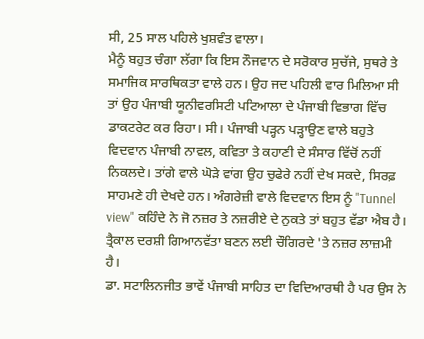ਸੀ, 25 ਸਾਲ ਪਹਿਲੇ ਖੁਸ਼ਵੰਤ ਵਾਲਾ।
ਮੈਨੂੰ ਬਹੁਤ ਚੰਗਾ ਲੱਗਾ ਕਿ ਇਸ ਨੌਜਵਾਨ ਦੇ ਸਰੋਕਾਰ ਸੁਚੱਜੇ, ਸੁਥਰੇ ਤੇ ਸਮਾਜਿਕ ਸਾਰਥਿਕਤਾ ਵਾਲੇ ਹਨ। ਉਹ ਜਦ ਪਹਿਲੀ ਵਾਰ ਮਿਲਿਆ ਸੀ ਤਾਂ ਉਹ ਪੰਜਾਬੀ ਯੂਨੀਵਰਸਿਟੀ ਪਟਿਆਲਾ ਦੇ ਪੰਜਾਬੀ ਵਿਭਾਗ ਵਿੱਚ ਡਾਕਟਰੇਟ ਕਰ ਰਿਹਾ। ਸੀ। ਪੰਜਾਬੀ ਪੜ੍ਹਨ ਪੜ੍ਹਾਉਣ ਵਾਲੇ ਬਹੁਤੇ ਵਿਦਵਾਨ ਪੰਜਾਬੀ ਨਾਵਲ, ਕਵਿਤਾ ਤੇ ਕਹਾਣੀ ਦੇ ਸੰਸਾਰ ਵਿੱਚੋਂ ਨਹੀਂ ਨਿਕਲਦੇ। ਤਾਂਗੇ ਵਾਲੇ ਘੋੜੇ ਵਾਂਗ ਉਹ ਚੁਫੇਰੇ ਨਹੀਂ ਦੇਖ ਸਕਦੇ, ਸਿਰਫ਼ ਸਾਹਮਣੇ ਹੀ ਦੇਖਦੇ ਹਨ। ਅੰਗਰੇਜ਼ੀ ਵਾਲੇ ਵਿਦਵਾਨ ਇਸ ਨੂੰ "Tunnel view" ਕਹਿੰਦੇ ਨੇ ਜੋ ਨਜ਼ਰ ਤੇ ਨਜ਼ਰੀਏ ਦੇ ਨੁਕਤੇ ਤਾਂ ਬਹੁਤ ਵੱਡਾ ਐਬ ਹੈ। ਤ੍ਰੈਕਾਲ ਦਰਸ਼ੀ ਗਿਆਨਵੱਤਾ ਬਣਨ ਲਈ ਚੌਗਿਰਦੇ 'ਤੇ ਨਜ਼ਰ ਲਾਜ਼ਮੀ ਹੈ।
ਡਾ. ਸਟਾਲਿਨਜੀਤ ਭਾਵੇਂ ਪੰਜਾਬੀ ਸਾਹਿਤ ਦਾ ਵਿਦਿਆਰਥੀ ਹੈ ਪਰ ਉਸ ਨੇ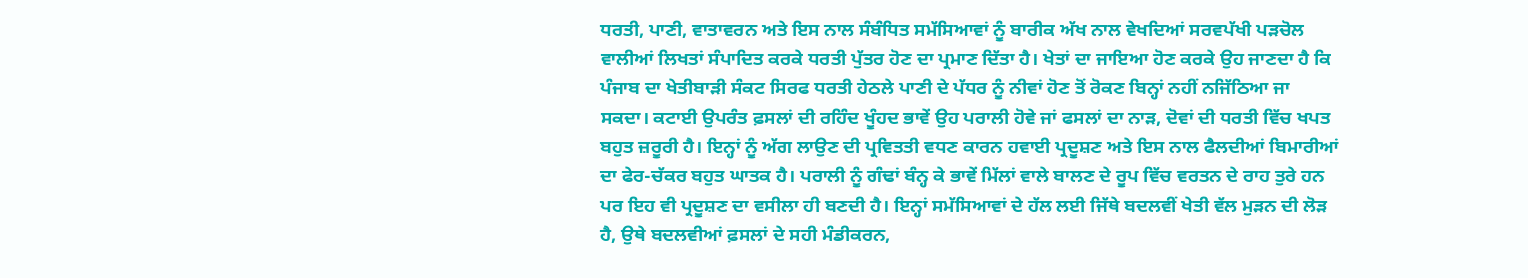ਧਰਤੀ, ਪਾਣੀ, ਵਾਤਾਵਰਨ ਅਤੇ ਇਸ ਨਾਲ ਸੰਬੰਧਿਤ ਸਮੱਸਿਆਵਾਂ ਨੂੰ ਬਾਰੀਕ ਅੱਖ ਨਾਲ ਵੇਖਦਿਆਂ ਸਰਵਪੱਖੀ ਪੜਚੋਲ ਵਾਲੀਆਂ ਲਿਖਤਾਂ ਸੰਪਾਦਿਤ ਕਰਕੇ ਧਰਤੀ ਪੁੱਤਰ ਹੋਣ ਦਾ ਪ੍ਰਮਾਣ ਦਿੱਤਾ ਹੈ। ਖੇਤਾਂ ਦਾ ਜਾਇਆ ਹੋਣ ਕਰਕੇ ਉਹ ਜਾਣਦਾ ਹੈ ਕਿ ਪੰਜਾਬ ਦਾ ਖੇਤੀਬਾੜੀ ਸੰਕਟ ਸਿਰਫ ਧਰਤੀ ਹੇਠਲੇ ਪਾਣੀ ਦੇ ਪੱਧਰ ਨੂੰ ਨੀਵਾਂ ਹੋਣ ਤੋਂ ਰੋਕਣ ਬਿਨ੍ਹਾਂ ਨਹੀਂ ਨਜਿੱਠਿਆ ਜਾ ਸਕਦਾ। ਕਟਾਈ ਉਪਰੰਤ ਫ਼ਸਲਾਂ ਦੀ ਰਹਿੰਦ ਖੂੰਹਦ ਭਾਵੇਂ ਉਹ ਪਰਾਲੀ ਹੋਵੇ ਜਾਂ ਫਸਲਾਂ ਦਾ ਨਾੜ, ਦੋਵਾਂ ਦੀ ਧਰਤੀ ਵਿੱਚ ਖਪਤ ਬਹੁਤ ਜ਼ਰੂਰੀ ਹੈ। ਇਨ੍ਹਾਂ ਨੂੰ ਅੱਗ ਲਾਉਣ ਦੀ ਪ੍ਰਵਿਤਤੀ ਵਧਣ ਕਾਰਨ ਹਵਾਈ ਪ੍ਰਦੂਸ਼ਣ ਅਤੇ ਇਸ ਨਾਲ ਫੈਲਦੀਆਂ ਬਿਮਾਰੀਆਂ ਦਾ ਫੇਰ-ਚੱਕਰ ਬਹੁਤ ਘਾਤਕ ਹੈ। ਪਰਾਲੀ ਨੂੰ ਗੰਢਾਂ ਬੰਨ੍ਹ ਕੇ ਭਾਵੇਂ ਮਿੱਲਾਂ ਵਾਲੇ ਬਾਲਣ ਦੇ ਰੂਪ ਵਿੱਚ ਵਰਤਨ ਦੇ ਰਾਹ ਤੁਰੇ ਹਨ ਪਰ ਇਹ ਵੀ ਪ੍ਰਦੂਸ਼ਣ ਦਾ ਵਸੀਲਾ ਹੀ ਬਣਦੀ ਹੈ। ਇਨ੍ਹਾਂ ਸਮੱਸਿਆਵਾਂ ਦੇ ਹੱਲ ਲਈ ਜਿੱਥੇ ਬਦਲਵੀਂ ਖੇਤੀ ਵੱਲ ਮੁੜਨ ਦੀ ਲੋੜ ਹੈ, ਉਥੇ ਬਦਲਵੀਆਂ ਫ਼ਸਲਾਂ ਦੇ ਸਹੀ ਮੰਡੀਕਰਨ,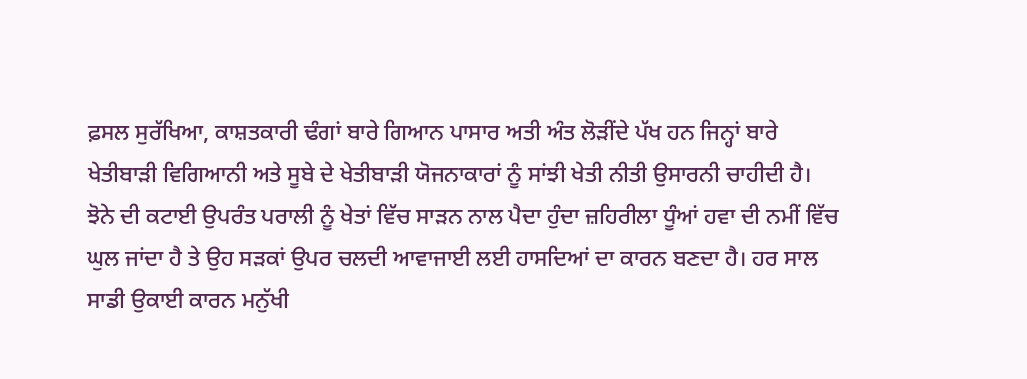ਫ਼ਸਲ ਸੁਰੱਖਿਆ, ਕਾਸ਼ਤਕਾਰੀ ਢੰਗਾਂ ਬਾਰੇ ਗਿਆਨ ਪਾਸਾਰ ਅਤੀ ਅੰਤ ਲੋੜੀਂਦੇ ਪੱਖ ਹਨ ਜਿਨ੍ਹਾਂ ਬਾਰੇ ਖੇਤੀਬਾੜੀ ਵਿਗਿਆਨੀ ਅਤੇ ਸੂਬੇ ਦੇ ਖੇਤੀਬਾੜੀ ਯੋਜਨਾਕਾਰਾਂ ਨੂੰ ਸਾਂਝੀ ਖੇਤੀ ਨੀਤੀ ਉਸਾਰਨੀ ਚਾਹੀਦੀ ਹੈ।
ਝੋਨੇ ਦੀ ਕਟਾਈ ਉਪਰੰਤ ਪਰਾਲੀ ਨੂੰ ਖੇਤਾਂ ਵਿੱਚ ਸਾੜਨ ਨਾਲ ਪੈਦਾ ਹੁੰਦਾ ਜ਼ਹਿਰੀਲਾ ਧੂੰਆਂ ਹਵਾ ਦੀ ਨਮੀਂ ਵਿੱਚ ਘੁਲ ਜਾਂਦਾ ਹੈ ਤੇ ਉਹ ਸੜਕਾਂ ਉਪਰ ਚਲਦੀ ਆਵਾਜਾਈ ਲਈ ਹਾਸਦਿਆਂ ਦਾ ਕਾਰਨ ਬਣਦਾ ਹੈ। ਹਰ ਸਾਲ ਸਾਡੀ ਉਕਾਈ ਕਾਰਨ ਮਨੁੱਖੀ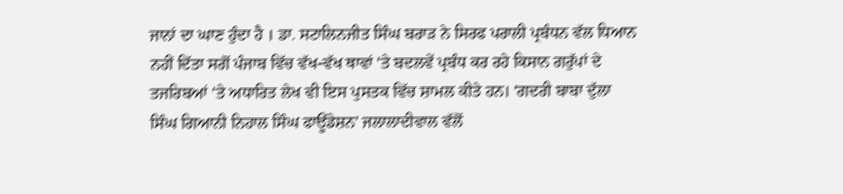ਜਾਨਾਂ ਦਾ ਘਾਣ ਹੁੰਦਾ ਹੈ । ਡਾ. ਸਟਾਲਿਨਜੀਤ ਸਿੰਘ ਬਰਾੜ ਨੇ ਸਿਰਫ ਪਰਾਲੀ ਪ੍ਰਬੰਧਨ ਵੱਲ ਧਿਆਨ ਨਹੀਂ ਦਿੱਤਾ ਸਗੋਂ ਪੰਜਾਬ ਵਿੱਚ ਵੱਖ-ਵੱਖ ਥਾਵਾਂ 'ਤੇ ਬਦਲਵੇਂ ਪ੍ਰਬੰਧ ਕਰ ਰਹੇ ਕਿਸਾਨ ਗਰੁੱਪਾਂ ਦੇ ਤਜਰਿਬਆਂ 'ਤੇ ਅਧਾਰਿਤ ਲੇਖ ਵੀ ਇਸ ਪੁਸਤਕ ਵਿੱਚ ਸ਼ਾਮਲ ਕੀਤੇ ਹਨ। 'ਗਦਰੀ ਬਾਬਾ ਦੁੱਲਾ ਸਿੰਘ ਗਿਆਨੀ ਨਿਹਾਲ ਸਿੰਘ ਫਾਊਂਡੇਸ਼ਨ' ਜਲਾਲਾਦੀਵਾਲ ਵੱਲੋਂ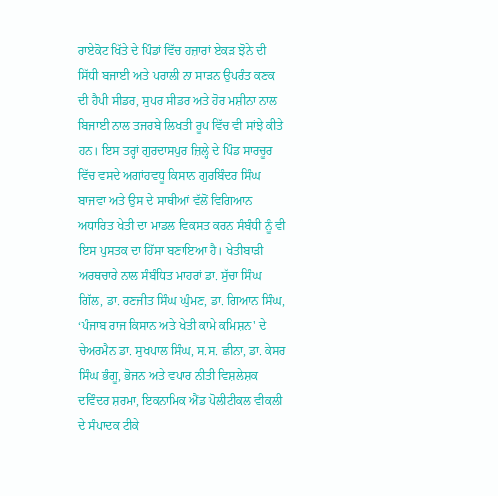ਰਾਏਕੋਟ ਖਿੱਤੇ ਦੇ ਪਿੰਡਾਂ ਵਿੱਚ ਹਜ਼ਾਰਾਂ ਏਕੜ ਝੋਨੇ ਦੀ ਸਿੱਧੀ ਬਜਾਈ ਅਤੇ ਪਰਾਲੀ ਨਾ ਸਾੜਨ ਉਪਰੰਤ ਕਣਕ ਦੀ ਹੈਪੀ ਸੀਡਰ, ਸੁਪਰ ਸੀਡਰ ਅਤੇ ਹੋਰ ਮਸ਼ੀਨਾ ਨਾਲ ਬਿਜਾਈ ਨਾਲ ਤਜਰਬੇ ਲਿਖਤੀ ਰੂਪ ਵਿੱਚ ਵੀ ਸਾਂਝੇ ਕੀਤੇ ਹਨ। ਇਸ ਤਰ੍ਹਾਂ ਗੁਰਦਾਸਪੁਰ ਜ਼ਿਲ੍ਹੇ ਦੇ ਪਿੰਡ ਸਾਰਚੂਰ ਵਿੱਚ ਵਸਦੇ ਅਗਾਂਹਵਧੂ ਕਿਸਾਨ ਗੁਰਬਿੰਦਰ ਸਿੰਘ ਬਾਜਵਾ ਅਤੇ ਉਸ ਦੇ ਸਾਥੀਆਂ ਵੱਲੋਂ ਵਿਗਿਆਨ ਅਧਾਰਿਤ ਖੇਤੀ ਦਾ ਮਾਡਲ ਵਿਕਸਤ ਕਰਨ ਸੰਬੰਧੀ ਨੂੰ ਵੀ ਇਸ ਪੁਸਤਕ ਦਾ ਹਿੱਸਾ ਬਣਾਇਆ ਹੈ। ਖੇਤੀਬਾੜੀ ਅਰਥਚਾਰੇ ਨਾਲ ਸੰਬੰਧਿਤ ਮਾਹਰਾਂ ਡਾ. ਸੁੱਚਾ ਸਿੰਘ ਗਿੱਲ, ਡਾ. ਰਣਜੀਤ ਸਿੰਘ ਘੁੰਮਣ, ਡਾ. ਗਿਆਨ ਸਿੰਘ, ‘ਪੰਜਾਬ ਰਾਜ ਕਿਸਾਨ ਅਤੇ ਖੇਤੀ ਕਾਮੇ ਕਮਿਸ਼ਨ' ਦੇ ਚੇਅਰਮੈਨ ਡਾ. ਸੁਖਪਾਲ ਸਿੰਘ, ਸ.ਸ. ਛੀਨਾ, ਡਾ. ਕੇਸਰ ਸਿੰਘ ਭੰਗੂ, ਭੋਜਨ ਅਤੇ ਵਪਾਰ ਨੀਤੀ ਵਿਸ਼ਲੇਸ਼ਕ ਦਵਿੰਦਰ ਸ਼ਰਮਾ, ਇਕਨਾਮਿਕ ਐਂਡ ਪੋਲੀਟੀਕਲ ਵੀਕਲੀ ਦੇ ਸੰਪਾਦਕ ਟੀਕੇ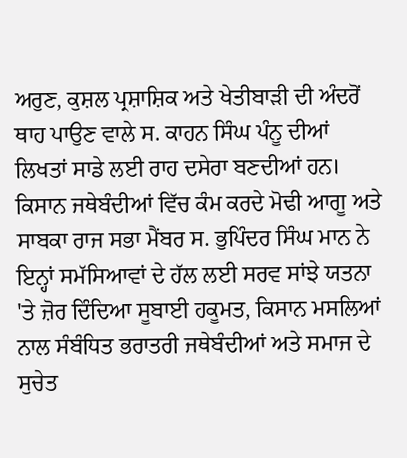ਅਰੁਣ, ਕੁਸ਼ਲ ਪ੍ਰਸ਼ਾਸ਼ਿਕ ਅਤੇ ਖੇਤੀਬਾੜੀ ਦੀ ਅੰਦਰੋਂ ਥਾਹ ਪਾਉਣ ਵਾਲੇ ਸ. ਕਾਹਨ ਸਿੰਘ ਪੰਨੂ ਦੀਆਂ ਲਿਖਤਾਂ ਸਾਡੇ ਲਈ ਰਾਹ ਦਸੇਰਾ ਬਣਦੀਆਂ ਹਨ।
ਕਿਸਾਨ ਜਥੇਬੰਦੀਆਂ ਵਿੱਚ ਕੰਮ ਕਰਦੇ ਮੋਢੀ ਆਗੂ ਅਤੇ ਸਾਬਕਾ ਰਾਜ ਸਭਾ ਮੈਂਬਰ ਸ. ਭੁਪਿੰਦਰ ਸਿੰਘ ਮਾਨ ਨੇ ਇਨ੍ਹਾਂ ਸਮੱਸਿਆਵਾਂ ਦੇ ਹੱਲ ਲਈ ਸਰਵ ਸਾਂਝੇ ਯਤਨਾ 'ਤੇ ਜ਼ੋਰ ਦਿੰਦਿਆ ਸੂਬਾਈ ਹਕੂਮਤ, ਕਿਸਾਨ ਮਸਲਿਆਂ ਨਾਲ ਸੰਬੰਧਿਤ ਭਰਾਤਰੀ ਜਥੇਬੰਦੀਆਂ ਅਤੇ ਸਮਾਜ ਦੇ ਸੁਚੇਤ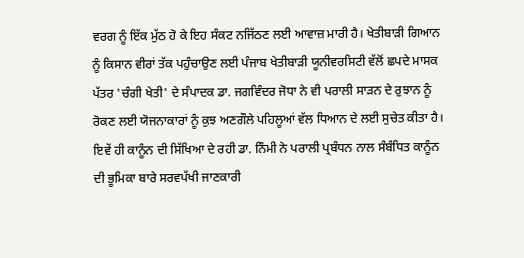ਵਰਗ ਨੂੰ ਇੱਕ ਮੁੱਠ ਹੋ ਕੇ ਇਹ ਸੰਕਟ ਨਜਿੱਠਣ ਲਈ ਆਵਾਜ਼ ਮਾਰੀ ਹੈ। ਖੇਤੀਬਾੜੀ ਗਿਆਨ ਨੂੰ ਕਿਸਾਨ ਵੀਰਾਂ ਤੱਕ ਪਹੁੰਚਾਉਣ ਲਈ ਪੰਜਾਬ ਖੇਤੀਬਾੜੀ ਯੂਨੀਵਰਸਿਟੀ ਵੱਲੋਂ ਛਪਦੇ ਮਾਸਕ ਪੱਤਰ 'ਚੰਗੀ ਖੇਤੀ' ਦੇ ਸੰਪਾਦਕ ਡਾ. ਜਗਵਿੰਦਰ ਜੋਧਾ ਨੇ ਵੀ ਪਰਾਲੀ ਸਾੜਨ ਦੇ ਰੁਝਾਨ ਨੂੰ ਰੋਕਣ ਲਈ ਯੋਜਨਾਕਾਰਾਂ ਨੂੰ ਕੁਝ ਅਣਗੌਲੇ ਪਹਿਲੂਆਂ ਵੱਲ ਧਿਆਨ ਦੇ ਲਈ ਸੁਚੇਤ ਕੀਤਾ ਹੈ। ਇਵੇਂ ਹੀ ਕਾਨੂੰਨ ਦੀ ਸਿੱਖਿਆ ਦੇ ਰਹੀ ਡਾ. ਨਿੰਮੀ ਨੇ ਪਰਾਲੀ ਪ੍ਰਬੰਧਨ ਨਾਲ ਸੰਬੰਧਿਤ ਕਾਨੂੰਨ ਦੀ ਭੂਮਿਕਾ ਬਾਰੇ ਸਰਵਪੱਖੀ ਜਾਣਕਾਰੀ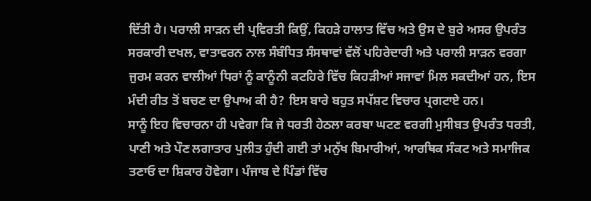ਦਿੱਤੀ ਹੈ। ਪਰਾਲੀ ਸਾੜਨ ਦੀ ਪ੍ਰਵਿਰਤੀ ਕਿਉਂ, ਕਿਹੜੇ ਹਾਲਾਤ ਵਿੱਚ ਅਤੇ ਉਸ ਦੇ ਬੁਰੇ ਅਸਰ ਉਪਰੰਤ ਸਰਕਾਰੀ ਦਖਲ, ਵਾਤਾਵਰਨ ਨਾਲ ਸੰਬੰਧਿਤ ਸੰਸਥਾਵਾਂ ਵੱਲੋਂ ਪਹਿਰੇਦਾਰੀ ਅਤੇ ਪਰਾਲੀ ਸਾੜਨ ਵਰਗਾ ਜੁਰਮ ਕਰਨ ਵਾਲੀਆਂ ਧਿਰਾਂ ਨੂੰ ਕਾਨੂੰਨੀ ਕਟਹਿਰੇ ਵਿੱਚ ਕਿਹੜੀਆਂ ਸਜਾਵਾਂ ਮਿਲ ਸਕਦੀਆਂ ਹਨ, ਇਸ ਮੰਦੀ ਰੀਤ ਤੋਂ ਬਚਣ ਦਾ ਉਪਾਅ ਕੀ ਹੈ? ਇਸ ਬਾਰੇ ਬਹੁਤ ਸਪੱਸ਼ਟ ਵਿਚਾਰ ਪ੍ਰਗਟਾਏ ਹਨ।
ਸਾਨੂੰ ਇਹ ਵਿਚਾਰਨਾ ਹੀ ਪਵੇਗਾ ਕਿ ਜੇ ਧਰਤੀ ਹੇਠਲਾ ਕਰਬਾ ਘਟਣ ਵਰਗੀ ਮੁਸੀਬਤ ਉਪਰੰਤ ਧਰਤੀ, ਪਾਣੀ ਅਤੇ ਪੌਣ ਲਗਾਤਾਰ ਪੁਲੀਤ ਹੁੰਦੀ ਗਈ ਤਾਂ ਮਨੁੱਖ ਬਿਮਾਰੀਆਂ, ਆਰਥਿਕ ਸੰਕਟ ਅਤੇ ਸਮਾਜਿਕ ਤਣਾਓ ਦਾ ਸ਼ਿਕਾਰ ਹੋਵੇਗਾ। ਪੰਜਾਬ ਦੇ ਪਿੰਡਾਂ ਵਿੱਚ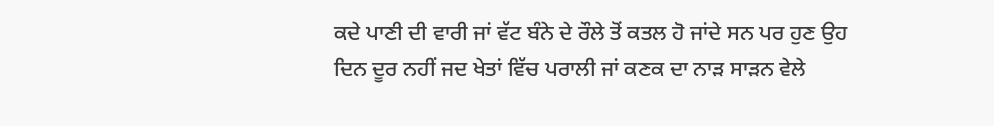ਕਦੇ ਪਾਣੀ ਦੀ ਵਾਰੀ ਜਾਂ ਵੱਟ ਬੰਨੇ ਦੇ ਰੌਲੇ ਤੋਂ ਕਤਲ ਹੋ ਜਾਂਦੇ ਸਨ ਪਰ ਹੁਣ ਉਹ ਦਿਨ ਦੂਰ ਨਹੀਂ ਜਦ ਖੇਤਾਂ ਵਿੱਚ ਪਰਾਲੀ ਜਾਂ ਕਣਕ ਦਾ ਨਾੜ ਸਾੜਨ ਵੇਲੇ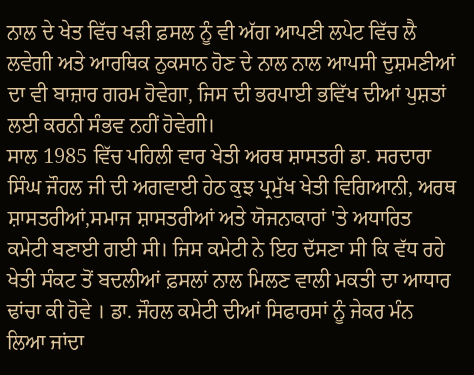ਨਾਲ ਦੇ ਖੇਤ ਵਿੱਚ ਖੜੀ ਫ਼ਸਲ ਨੂੰ ਵੀ ਅੱਗ ਆਪਣੀ ਲਪੇਟ ਵਿੱਚ ਲੈ ਲਵੇਗੀ ਅਤੇ ਆਰਥਿਕ ਨੁਕਸਾਨ ਹੋਣ ਦੇ ਨਾਲ ਨਾਲ ਆਪਸੀ ਦੁਸ਼ਮਣੀਆਂ ਦਾ ਵੀ ਬਾਜ਼ਾਰ ਗਰਮ ਹੋਵੇਗਾ, ਜਿਸ ਦੀ ਭਰਪਾਈ ਭਵਿੱਖ ਦੀਆਂ ਪੁਸ਼ਤਾਂ ਲਈ ਕਰਨੀ ਸੰਭਵ ਨਹੀਂ ਹੋਵੇਗੀ।
ਸਾਲ 1985 ਵਿੱਚ ਪਹਿਲੀ ਵਾਰ ਖੇਤੀ ਅਰਥ ਸ਼ਾਸਤਰੀ ਡਾ. ਸਰਦਾਰਾ ਸਿੰਘ ਜੌਹਲ ਜੀ ਦੀ ਅਗਵਾਈ ਹੇਠ ਕੁਝ ਪ੍ਰਮੁੱਖ ਖੇਤੀ ਵਿਗਿਆਨੀ, ਅਰਥ ਸ਼ਾਸਤਰੀਆਂ,ਸਮਾਜ ਸ਼ਾਸਤਰੀਆਂ ਅਤੇ ਯੋਜਨਾਕਾਰਾਂ 'ਤੇ ਅਧਾਰਿਤ ਕਮੇਟੀ ਬਣਾਈ ਗਈ ਸੀ। ਜਿਸ ਕਮੇਟੀ ਨੇ ਇਹ ਦੱਸਣਾ ਸੀ ਕਿ ਵੱਧ ਰਹੇ ਖੇਤੀ ਸੰਕਟ ਤੋਂ ਬਦਲੀਆਂ ਫ਼ਸਲਾਂ ਨਾਲ ਮਿਲਣ ਵਾਲੀ ਮਕਤੀ ਦਾ ਆਧਾਰ ਢਾਂਚਾ ਕੀ ਹੋਵੇ । ਡਾ. ਜੌਹਲ ਕਮੇਟੀ ਦੀਆਂ ਸਿਫਾਰਸਾਂ ਨੂੰ ਜੇਕਰ ਮੰਨ ਲਿਆ ਜਾਂਦਾ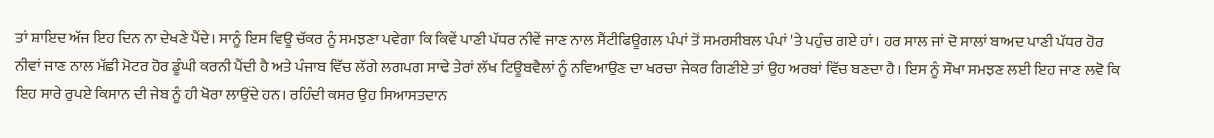ਤਾਂ ਸ਼ਾਇਦ ਅੱਜ ਇਹ ਦਿਨ ਨਾ ਦੇਖਣੇ ਪੈਂਦੇ। ਸਾਨੂੰ ਇਸ ਵਿਊ ਚੱਕਰ ਨੂੰ ਸਮਝਣਾ ਪਵੇਗਾ ਕਿ ਕਿਵੇਂ ਪਾਣੀ ਪੱਧਰ ਨੀਵੇਂ ਜਾਣ ਨਾਲ ਸੈਂਟੀਫਿਊਗਲ ਪੰਪਾਂ ਤੋਂ ਸਮਰਸੀਬਲ ਪੰਪਾਂ 'ਤੇ ਪਹੁੰਚ ਗਏ ਹਾਂ। ਹਰ ਸਾਲ ਜਾਂ ਦੋ ਸਾਲਾਂ ਬਾਅਦ ਪਾਣੀ ਪੱਧਰ ਹੋਰ ਨੀਵਾਂ ਜਾਣ ਨਾਲ ਮੱਛੀ ਮੋਟਰ ਹੋਰ ਡੂੰਘੀ ਕਰਨੀ ਪੈਂਦੀ ਹੈ ਅਤੇ ਪੰਜਾਬ ਵਿੱਚ ਲੱਗੇ ਲਗਪਗ ਸਾਢੇ ਤੇਰਾਂ ਲੱਖ ਟਿਊਬਵੈਲਾਂ ਨੂੰ ਨਵਿਆਉਣ ਦਾ ਖਰਚਾ ਜੇਕਰ ਗਿਣੀਏ ਤਾਂ ਉਹ ਅਰਬਾਂ ਵਿੱਚ ਬਣਦਾ ਹੈ। ਇਸ ਨੂੰ ਸੌਖਾ ਸਮਝਣ ਲਈ ਇਹ ਜਾਣ ਲਵੋ ਕਿ ਇਹ ਸਾਰੇ ਰੁਪਏ ਕਿਸਾਨ ਦੀ ਜੇਬ ਨੂੰ ਹੀ ਖੋਰਾ ਲਾਉਂਦੇ ਹਨ। ਰਹਿੰਦੀ ਕਸਰ ਉਹ ਸਿਆਸਤਦਾਨ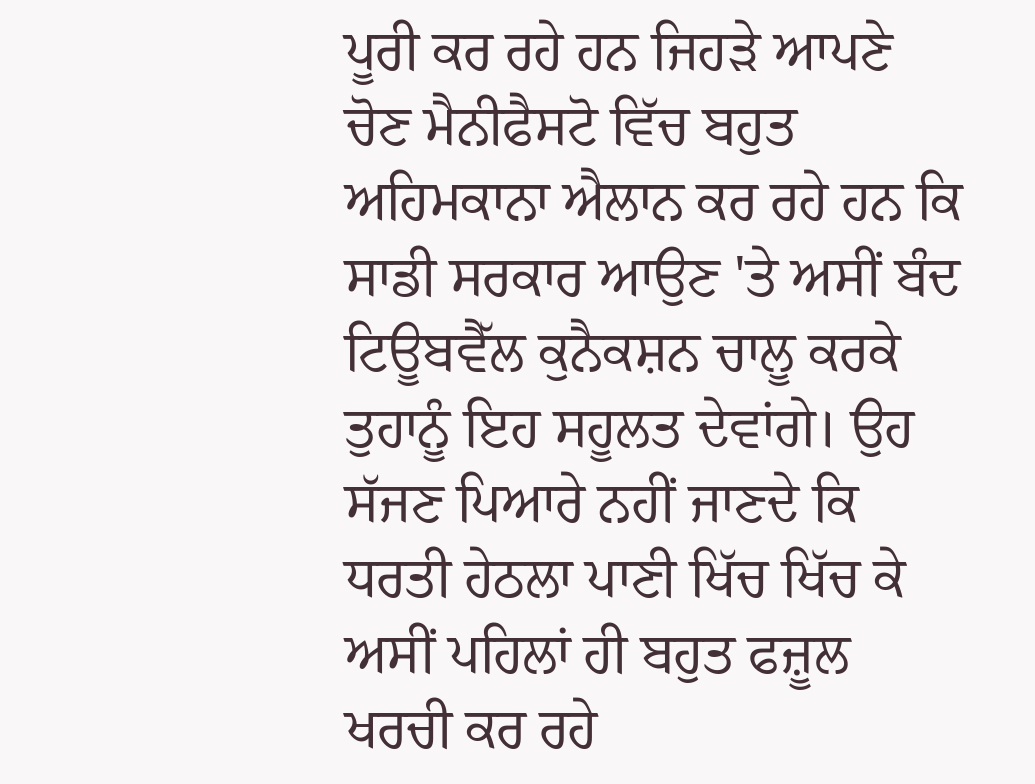ਪੂਰੀ ਕਰ ਰਹੇ ਹਨ ਜਿਹੜੇ ਆਪਣੇ ਚੋਣ ਮੈਨੀਫੈਸਟੋ ਵਿੱਚ ਬਹੁਤ ਅਹਿਮਕਾਨਾ ਐਲਾਨ ਕਰ ਰਹੇ ਹਨ ਕਿ ਸਾਡੀ ਸਰਕਾਰ ਆਉਣ 'ਤੇ ਅਸੀਂ ਬੰਦ ਟਿਊਬਵੈੱਲ ਕੁਨੈਕਸ਼ਨ ਚਾਲੂ ਕਰਕੇ ਤੁਹਾਨੂੰ ਇਹ ਸਹੂਲਤ ਦੇਵਾਂਗੇ। ਉਹ ਸੱਜਣ ਪਿਆਰੇ ਨਹੀਂ ਜਾਣਦੇ ਕਿ ਧਰਤੀ ਹੇਠਲਾ ਪਾਣੀ ਖਿੱਚ ਖਿੱਚ ਕੇ ਅਸੀਂ ਪਹਿਲਾਂ ਹੀ ਬਹੁਤ ਫਜ਼ੂਲ ਖਰਚੀ ਕਰ ਰਹੇ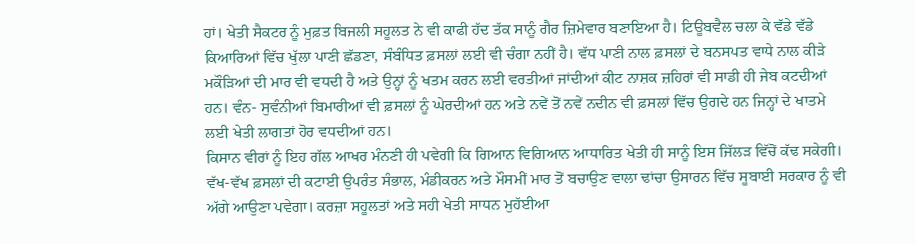ਹਾਂ। ਖੇਤੀ ਸੈਕਟਰ ਨੂੰ ਮੁਫ਼ਤ ਬਿਜਲੀ ਸਹੂਲਤ ਨੇ ਵੀ ਕਾਫੀ ਹੱਦ ਤੱਕ ਸਾਨੂੰ ਗੈਰ ਜ਼ਿਮੇਵਾਰ ਬਣਾਇਆ ਹੈ। ਟਿਊਬਵੈਲ ਚਲਾ ਕੇ ਵੱਡੇ ਵੱਡੇ ਕਿਆਰਿਆਂ ਵਿੱਚ ਖੁੱਲਾ ਪਾਣੀ ਛੱਡਣਾ, ਸੰਬੰਧਿਤ ਫ਼ਸਲਾਂ ਲਈ ਵੀ ਚੰਗਾ ਨਹੀਂ ਹੈ। ਵੱਧ ਪਾਣੀ ਨਾਲ ਫ਼ਸਲਾਂ ਦੇ ਬਨਸਪਤ ਵਾਧੇ ਨਾਲ ਕੀੜੇ ਮਕੌੜਿਆਂ ਦੀ ਮਾਰ ਵੀ ਵਧਦੀ ਹੈ ਅਤੇ ਉਨ੍ਹਾਂ ਨੂੰ ਖਤਮ ਕਰਨ ਲਈ ਵਰਤੀਆਂ ਜਾਂਦੀਆਂ ਕੀਟ ਨਾਸ਼ਕ ਜ਼ਹਿਰਾਂ ਵੀ ਸਾਡੀ ਹੀ ਜੇਬ ਕਟਦੀਆਂ ਹਨ। ਵੰਨ- ਸੁਵੰਨੀਆਂ ਬਿਮਾਰੀਆਂ ਵੀ ਫ਼ਸਲਾਂ ਨੂੰ ਘੇਰਦੀਆਂ ਹਨ ਅਤੇ ਨਵੇਂ ਤੋਂ ਨਵੇਂ ਨਦੀਨ ਵੀ ਫ਼ਸਲਾਂ ਵਿੱਚ ਉਗਦੇ ਹਨ ਜਿਨ੍ਹਾਂ ਦੇ ਖਾਤਮੇ ਲਈ ਖੇਤੀ ਲਾਗਤਾਂ ਹੋਰ ਵਧਦੀਆਂ ਹਨ।
ਕਿਸਾਨ ਵੀਰਾਂ ਨੂੰ ਇਹ ਗੱਲ ਆਖਰ ਮੰਨਣੀ ਹੀ ਪਵੇਗੀ ਕਿ ਗਿਆਨ ਵਿਗਿਆਨ ਆਧਾਰਿਤ ਖੇਤੀ ਹੀ ਸਾਨੂੰ ਇਸ ਜਿੱਲੜ ਵਿੱਚੋਂ ਕੱਢ ਸਕੇਗੀ। ਵੱਖ-ਵੱਖ ਫ਼ਸਲਾਂ ਦੀ ਕਟਾਈ ਉਪਰੰਤ ਸੰਭਾਲ, ਮੰਡੀਕਰਨ ਅਤੇ ਮੌਸਮੀਂ ਮਾਰ ਤੋਂ ਬਚਾਉਣ ਵਾਲਾ ਢਾਂਚਾ ਉਸਾਰਨ ਵਿੱਚ ਸੂਬਾਈ ਸਰਕਾਰ ਨੂੰ ਵੀ ਅੱਗੇ ਆਉਣਾ ਪਵੇਗਾ। ਕਰਜ਼ਾ ਸਹੂਲਤਾਂ ਅਤੇ ਸਹੀ ਖੇਤੀ ਸਾਧਨ ਮੁਹੱਈਆ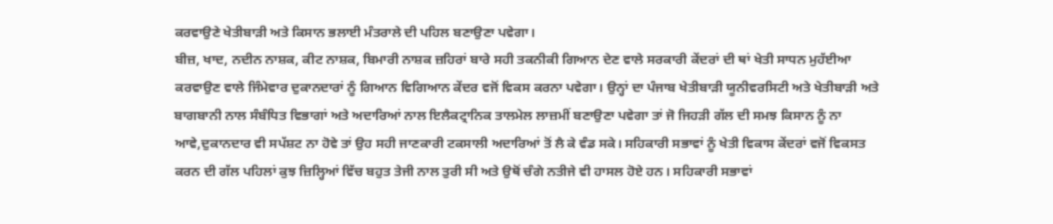ਕਰਵਾਉਣੇ ਖੇਤੀਬਾੜੀ ਅਤੇ ਕਿਸਾਨ ਭਲਾਈ ਮੰਤਰਾਲੇ ਦੀ ਪਹਿਲ ਬਣਾਉਣਾ ਪਵੇਗਾ।
ਬੀਜ਼, ਖਾਦ, ਨਦੀਨ ਨਾਸ਼ਕ, ਕੀਟ ਨਾਸ਼ਕ, ਬਿਮਾਰੀ ਨਾਸ਼ਕ ਜ਼ਹਿਰਾਂ ਬਾਰੇ ਸਹੀ ਤਕਨੀਕੀ ਗਿਆਨ ਦੇਣ ਵਾਲੇ ਸਰਕਾਰੀ ਕੇਂਦਰਾਂ ਦੀ ਥਾਂ ਖੇਤੀ ਸਾਧਨ ਮੁਹੱਈਆ ਕਰਵਾਉਣ ਵਾਲੇ ਜਿੰਮੇਵਾਰ ਦੁਕਾਨਦਾਰਾਂ ਨੂੰ ਗਿਆਨ ਵਿਗਿਆਨ ਕੇਂਦਰ ਵਜੋਂ ਵਿਕਸ ਕਰਨਾ ਪਵੇਗਾ। ਉਨ੍ਹਾਂ ਦਾ ਪੰਜਾਬ ਖੇਤੀਬਾੜੀ ਯੂਨੀਵਰਸਿਟੀ ਅਤੇ ਖੇਤੀਬਾੜੀ ਅਤੇ ਬਾਗਬਾਨੀ ਨਾਲ ਸੰਬੰਧਿਤ ਵਿਭਾਗਾਂ ਅਤੇ ਅਦਾਰਿਆਂ ਨਾਲ ਇਲੈਕਟ੍ਰਾਨਿਕ ਤਾਲਮੇਲ ਲਾਜ਼ਮੀਂ ਬਣਾਉਣਾ ਪਵੇਗਾ ਤਾਂ ਜੋ ਜਿਹੜੀ ਗੱਲ ਦੀ ਸਮਝ ਕਿਸਾਨ ਨੂੰ ਨਾ ਆਵੇ,ਦੁਕਾਨਦਾਰ ਵੀ ਸਪੱਸ਼ਟ ਨਾ ਹੋਵੇ ਤਾਂ ਉਹ ਸਹੀ ਜਾਣਕਾਰੀ ਟਕਸਾਲੀ ਅਦਾਰਿਆਂ ਤੋਂ ਲੈ ਕੇ ਵੰਡ ਸਕੇ। ਸਹਿਕਾਰੀ ਸਭਾਵਾਂ ਨੂੰ ਖੇਤੀ ਵਿਕਾਸ ਕੇਂਦਰਾਂ ਵਜੋਂ ਵਿਕਸਤ ਕਰਨ ਦੀ ਗੱਲ ਪਹਿਲਾਂ ਕੁਝ ਜ਼ਿਲ੍ਹਿਆਂ ਵਿੱਚ ਬਹੁਤ ਤੇਜੀ ਨਾਲ ਤੁਰੀ ਸੀ ਅਤੇ ਉਥੋਂ ਚੰਗੇ ਨਤੀਜੇ ਵੀ ਹਾਸਲ ਹੋਏ ਹਨ। ਸਹਿਕਾਰੀ ਸਭਾਵਾਂ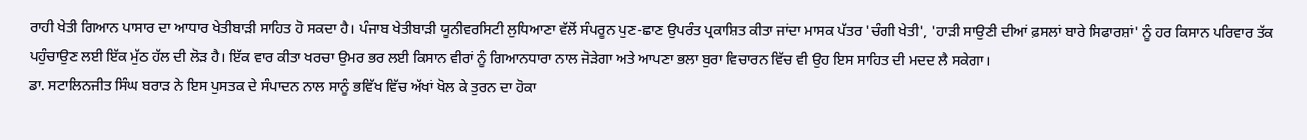ਰਾਹੀ ਖੇਤੀ ਗਿਆਨ ਪਾਸਾਰ ਦਾ ਆਧਾਰ ਖੇਤੀਬਾੜੀ ਸਾਹਿਤ ਹੋ ਸਕਦਾ ਹੈ। ਪੰਜਾਬ ਖੇਤੀਬਾੜੀ ਯੂਨੀਵਰਸਿਟੀ ਲੁਧਿਆਣਾ ਵੱਲੋਂ ਸੰਪਰੂਨ ਪੁਣ-ਛਾਣ ਉਪਰੰਤ ਪ੍ਰਕਾਸ਼ਿਤ ਕੀਤਾ ਜਾਂਦਾ ਮਾਸਕ ਪੱਤਰ 'ਚੰਗੀ ਖੇਤੀ', 'ਹਾੜੀ ਸਾਉਣੀ ਦੀਆਂ ਫ਼ਸਲਾਂ ਬਾਰੇ ਸਿਫਾਰਸ਼ਾਂ' ਨੂੰ ਹਰ ਕਿਸਾਨ ਪਰਿਵਾਰ ਤੱਕ ਪਹੁੰਚਾਉਣ ਲਈ ਇੱਕ ਮੁੱਠ ਹੱਲ ਦੀ ਲੋੜ ਹੈ। ਇੱਕ ਵਾਰ ਕੀਤਾ ਖਰਚਾ ਉਮਰ ਭਰ ਲਈ ਕਿਸਾਨ ਵੀਰਾਂ ਨੂੰ ਗਿਆਨਧਾਰਾ ਨਾਲ ਜੋੜੇਗਾ ਅਤੇ ਆਪਣਾ ਭਲਾ ਬੁਰਾ ਵਿਚਾਰਨ ਵਿੱਚ ਵੀ ਉਹ ਇਸ ਸਾਹਿਤ ਦੀ ਮਦਦ ਲੈ ਸਕੇਗਾ।
ਡਾ. ਸਟਾਲਿਨਜੀਤ ਸਿੰਘ ਬਰਾੜ ਨੇ ਇਸ ਪੁਸਤਕ ਦੇ ਸੰਪਾਦਨ ਨਾਲ ਸਾਨੂੰ ਭਵਿੱਖ ਵਿੱਚ ਅੱਖਾਂ ਖੋਲ ਕੇ ਤੁਰਨ ਦਾ ਹੋਕਾ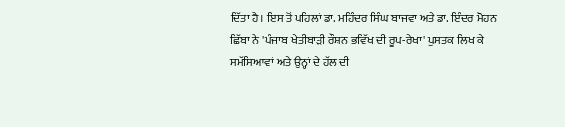ਦਿੱਤਾ ਹੈ। ਇਸ ਤੋਂ ਪਹਿਲਾਂ ਡਾ. ਮਹਿੰਦਰ ਸਿੰਘ ਬਾਜਵਾ ਅਤੇ ਡਾ. ਇੰਦਰ ਮੋਹਨ ਛਿੱਬਾ ਨੇ 'ਪੰਜਾਬ ਖੇਤੀਬਾੜੀ ਰੌਸ਼ਨ ਭਵਿੱਖ ਦੀ ਰੂਪ-ਰੇਖਾ' ਪੁਸਤਕ ਲਿਖ ਕੇ ਸਮੱਸਿਆਵਾਂ ਅਤੇ ਉਨ੍ਹਾਂ ਦੇ ਹੱਲ ਦੀ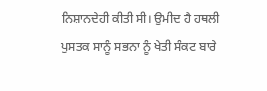ਨਿਸ਼ਾਨਦੇਹੀ ਕੀਤੀ ਸੀ। ਉਮੀਦ ਹੈ ਹਥਲੀ ਪੁਸਤਕ ਸਾਨੂੰ ਸਭਨਾ ਨੂੰ ਖੇਤੀ ਸੰਕਟ ਬਾਰੇ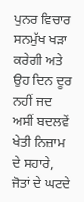ਪੁਨਰ ਵਿਚਾਰ ਸਨਮੁੱਖ ਖੜਾ ਕਰੇਗੀ ਅਤੇ ਉਹ ਦਿਨ ਦੂਰ ਨਹੀਂ ਜਦ ਅਸੀਂ ਬਦਲਵੇਂ ਖੇਤੀ ਨਿਜ਼ਾਮ ਦੇ ਸਹਾਰੇ, ਜੋਤਾਂ ਦੇ ਘਟਦੇ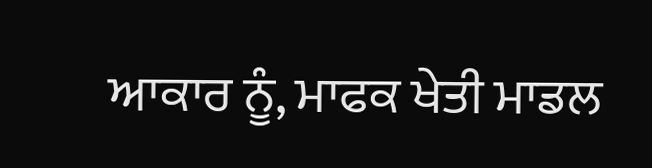ਆਕਾਰ ਨੂੰ, ਮਾਫਕ ਖੇਤੀ ਮਾਡਲ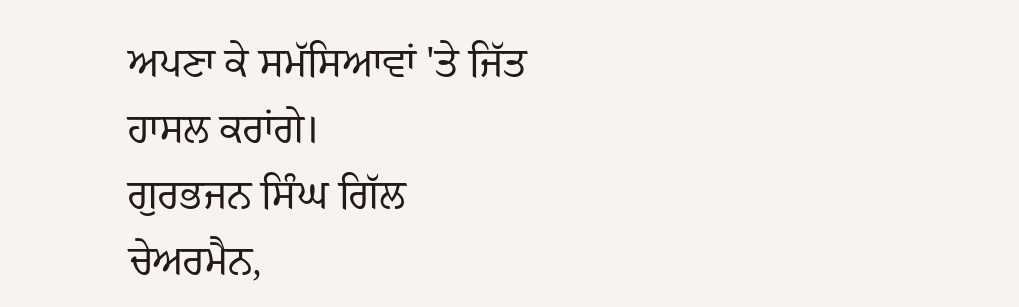ਅਪਣਾ ਕੇ ਸਮੱਸਿਆਵਾਂ 'ਤੇ ਜਿੱਤ ਹਾਸਲ ਕਰਾਂਗੇ।
ਗੁਰਭਜਨ ਸਿੰਘ ਗਿੱਲ
ਚੇਅਰਮੈਨ,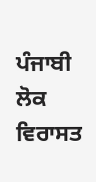ਪੰਜਾਬੀ ਲੋਕ ਵਿਰਾਸਤ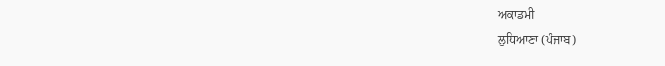ਅਕਾਡਮੀ
ਲੁਧਿਆਣਾ (ਪੰਜਾਬ)